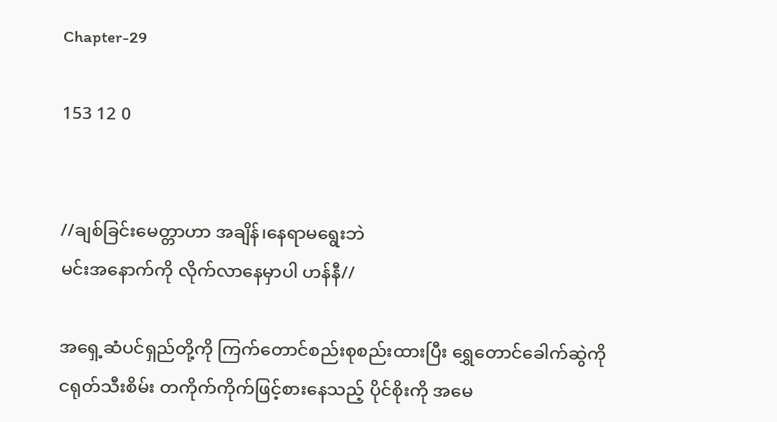Chapter-29

153 12 0


//ချစ်ခြင်းမေတ္တာဟာ အချိန်၊နေရာမရွေးဘဲ
မင်းအနောက်ကို လိုက်လာနေမှာပါ ဟန်နီ//

အရှေ့ဆံပင်ရှည်တို့ကို ကြက်တောင်စည်းစုစည်းထားပြီး ရွှေတောင်ခေါက်ဆွဲကို ငရုတ်သီးစိမ်း တကိုက်ကိုက်ဖြင့်စားနေသည့် ပိုင်စိုးကို အမေ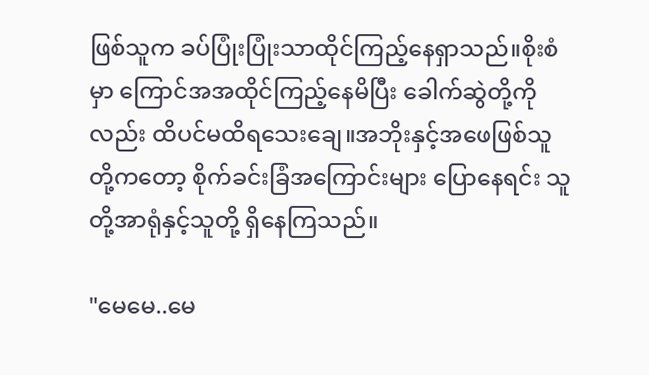ဖြစ်သူက ခပ်ပြုံးပြုံးသာထိုင်ကြည့်နေရှာသည်။စိုးစံမှာ ကြောင်အအထိုင်ကြည့်နေမိပြီး ခေါက်ဆွဲတို့ကိုလည်း ထိပင်မထိရသေးချေ။အဘိုးနှင့်အဖေဖြစ်သူတို့ကတော့ စိုက်ခင်းခြံအကြောင်းများ ပြောနေရင်း သူတို့အာရုံနှင့်သူတို့ ရှိနေကြသည်။

"မေမေ..မေ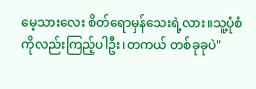မေ့သားလေး စိတ်ရောမှန်သေးရဲ့လား။သူ့ပုံစံကိုလည်းကြည့်ပါဦး၊တကယ် တစ်ခုခုပဲ"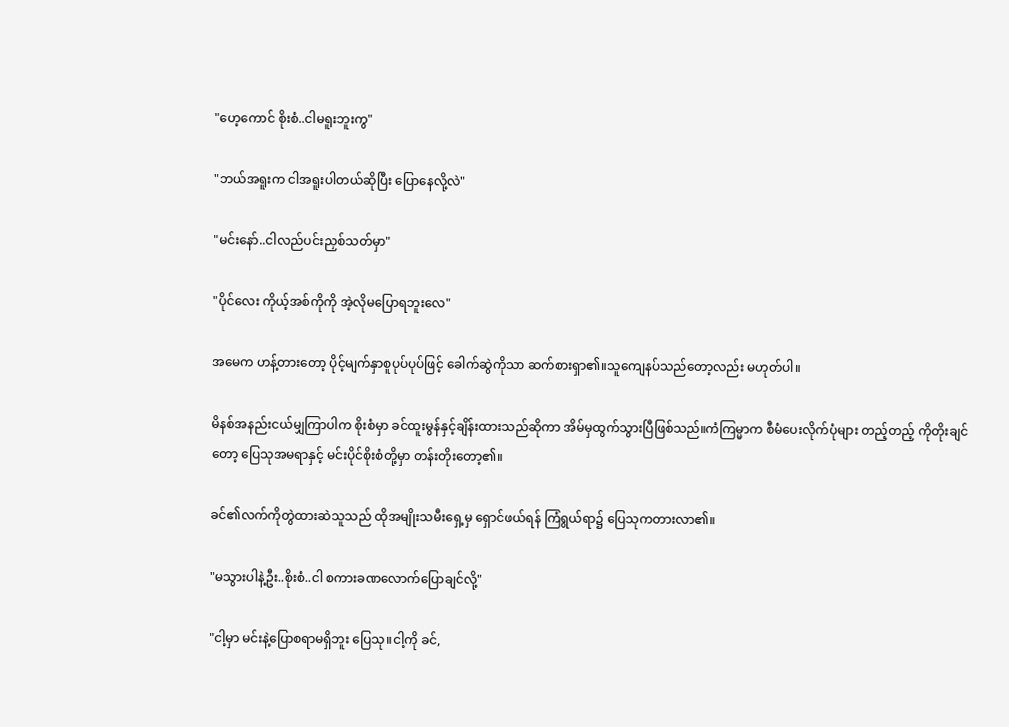"ဟေ့ကောင် စိုးစံ..ငါမရူးဘူးကွ"

"ဘယ်အရူးက ငါအရူးပါတယ်ဆိုပြီး ပြောနေလို့လဲ"

"မင်းနော်..ငါလည်ပင်းညှစ်သတ်မှာ"

"ပိုင်လေး ကိုယ့်အစ်ကိုကို အဲ့လိုမပြောရဘူးလေ"

အမေက ဟန့်တားတော့ ပိုင့်မျက်နှာစူပုပ်ပုပ်ဖြင့် ခေါက်ဆွဲကိုသာ ဆက်စားရှာ၏။သူကျေနပ်သည်တော့လည်း မဟုတ်ပါ။

မိနစ်အနည်းငယ်မျှကြာပါက စိုးစံမှာ ခင်ထူးမွန်နှင့်ချိန်းထားသည်ဆိုကာ အိမ်မှထွက်သွားပြီဖြစ်သည်။ကံကြမ္မာက စီမံပေးလိုက်ပုံများ တည့်တည့် ကိုတိုးချင်တော့ ပြေသုအမရာနှင့် မင်းပိုင်စိုးစံတို့မှာ တန်းတိုးတော့၏။

ခင်၏လက်ကိုတွဲထားဆဲသူသည် ထိုအမျိုးသမီးရှေ့မှ ရှောင်ဖယ်ရန် ကြံရွယ်ရာ၌ ပြေသုကတားလာ၏။

"မသွားပါနဲ့ဦး..စိုးစံ..ငါ စကားခဏလောက်ပြောချင်လို့"

"ငါ့မှာ မင်းနဲ့ပြောစရာမရှိဘူး ပြေသု။ငါ့ကို ခင်,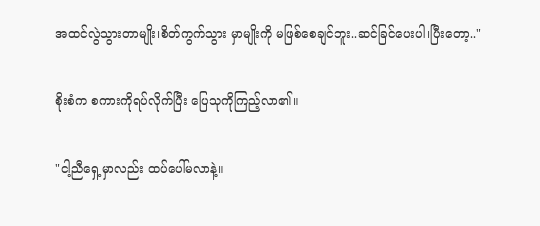အထင်လွဲသွားတာမျိုး၊စိတ်ကွက်သွား မှာမျိုးကို မဖြစ်စေချင်ဘူး..ဆင်ခြင်ပေးပါ၊ပြီးတော့.."

စိုးစံက စကားကိုရပ်လိုက်ပြီး ပြေသုကိုကြည့်လာ၏။

"ငါ့ညီရှေ့မှာလည်း ထပ်ပေါ်မလာနဲ့။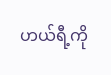ဟယ်ရီ့ကို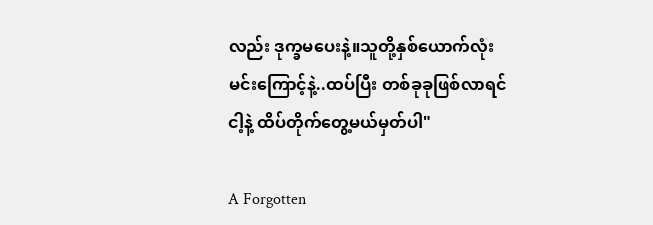လည်း ဒုက္ခမပေးနဲ့။သူတို့နှစ်ယောက်လုံး မင်းကြောင့်နဲ့..ထပ်ပြီး တစ်ခုခုဖြစ်လာရင် ငါ့နဲ့ ထိပ်တိုက်တွေ့မယ်မှတ်ပါ"

A Forgotten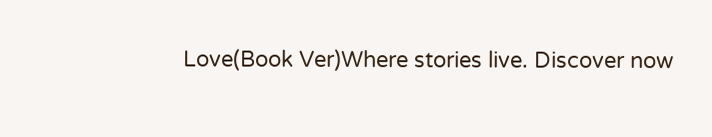Love(Book Ver)Where stories live. Discover now